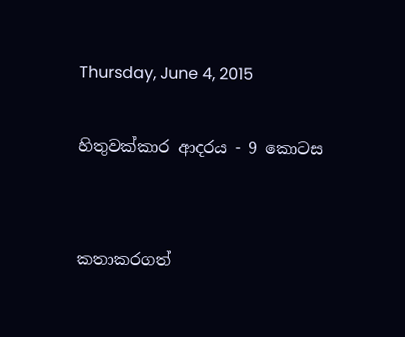Thursday, June 4, 2015

හිතුවක්කාර ආදරය - 9 කොටස


කතාකරගත්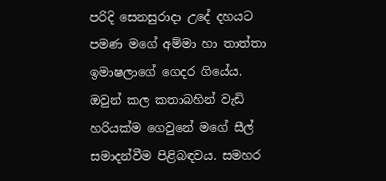පරිදි සෙනසුරාදා උදේ දහයට පමණ මගේ අම්මා හා තාත්තා ඉමාෂලාගේ ගෙදර ගියේය. ඔවුන් කල කතාබහින් වැඩි හරියක්ම ගෙවුනේ මගේ සීල් සමාදන්වීම පිළිබඳවය. සමහර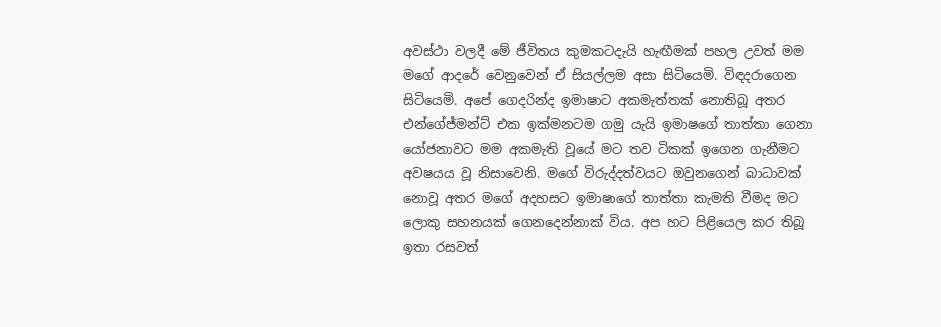අවස්ථා වලදී මේ ජීවිතය කුමකටදැයි හැඟීමක් පහල උවත් මම මගේ ආදරේ වෙනුවෙන් ඒ සියල්ලම අසා සිටියෙමි. විඳදරාගෙන සිටියෙමි. අපේ ගෙදරින්ද ඉමාෂාට අකමැත්තක් නොතිබූ අතර එන්ගේජ්මන්ට් එක ඉක්මනටම ගමු යැයි ඉමාෂගේ තාත්තා ගෙනා යෝජනාවට මම අකමැති වූයේ මට තව ටිකක් ඉගෙන ගැනීමට අවෂයය වූ නිසාවෙනි. මගේ විරුද්දත්වයට ඔවුනගෙන් බාධාවක් නොවූ අතර මගේ අදහසට ඉමාෂාගේ තාත්තා කැමති වීමද මට ලොකු සහනයක් ගෙනදෙන්නාක් විය. අප හට පිළියෙල කර තිබූ ඉතා රසවත්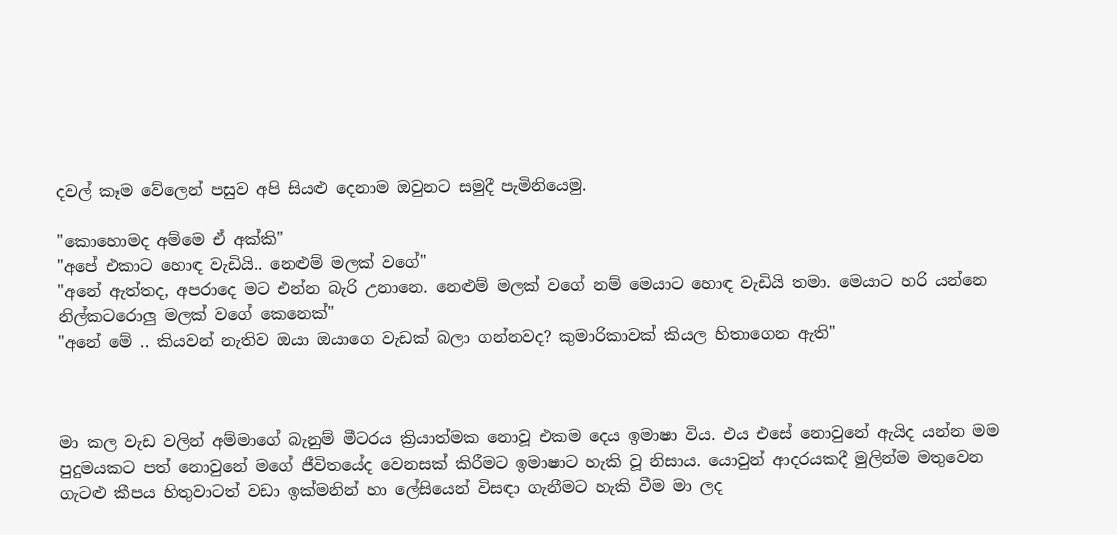දවල් කෑම වේලෙන් පසුව අපි සියළු දෙනාම ඔවුනට සමුදී පැමිනියෙමු.

"කොහොමද අම්මෙ ඒ අක්කි"
"අපේ එකාට හොඳ වැඩියි.. නෙළුම් මලක් වගේ"
"අනේ ඇත්තද, අපරාදෙ මට එන්න බැරි උනානෙ. නෙළුම් මලක් වගේ නම් මෙයාට හොඳ වැඩියි තමා. මෙයාට හරි යන්නෙ නිල්කටරොලු මලක් වගේ කෙනෙක්"
"අනේ මේ .. කියවන් නැතිව ඔයා ඔයාගෙ වැඩක් බලා ගන්නවද? කුමාරිකාවක් කියල හිතාගෙන ඇති"



මා කල වැඩ වලින් අම්මාගේ බැනුම් මීටරය ක්‍රියාත්මක නොවූ එකම දෙය ඉමාෂා විය. එය එසේ නොවුනේ ඇයිද යන්න මම පුදුමයකට පත් නොවුනේ මගේ ජීවිතයේද වෙනසක් කිරීමට ඉමාෂාට හැකි වූ නිසාය. යොවුන් ආදරයකදී මුලින්ම මතුවෙන ගැටළු කීපය හිතුවාටත් වඩා ඉක්මනින් හා ලේසියෙන් විසඳා ගැනීමට හැකි වීම මා ලද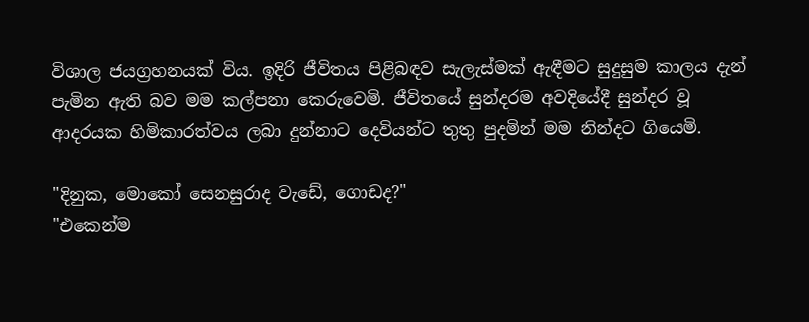විශාල ජයග්‍රහනයක් විය. ඉදිරි ජීවිතය පිළිබඳව සැලැස්මක් ඇඳීමට සුදුසුම කාලය දැන් පැමින ඇති බව මම කල්පනා කෙරුවෙමි. ජීවිතයේ සුන්දරම අවදියේදී සුන්දර වූ ආදරයක හිමිකාරත්වය ලබා දුන්නාට දෙවියන්ට තුතු පුදමින් මම නින්දට ගියෙමි.

"දිනුක, මොකෝ සෙනසුරාද වැඩේ, ගොඩද?"
"එකෙන්ම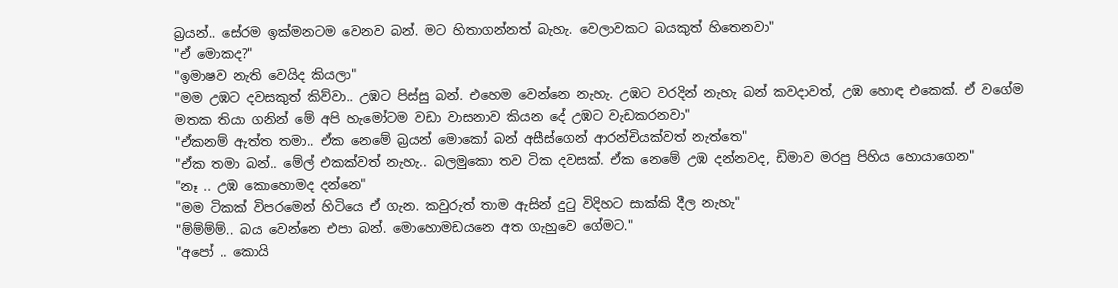බ්‍රයන්.. සේරම ඉක්මනටම වෙනව බන්. මට හිතාගන්නත් බැහැ. වෙලාවකට බයකුත් හිතෙනවා"
"ඒ මොකද?"
"ඉමාෂව නැති වෙයිද කියලා"
"මම උඹට දවසකුත් කිව්වා.. උඹට පිස්සු බන්. එහෙම වෙන්නෙ නැහැ. උඹට වරදින් නැහැ බන් කවදාවත්, උඹ හොඳ එකෙක්. ඒ වගේම මතක තියා ගනින් මේ අපි හැමෝටම වඩා වාසනාව කියන දේ උඹට වැඩකරනවා"
"ඒකනම් ඇත්ත තමා.. ඒක නෙමේ බ්‍රයන් මොකෝ බන් අසීස්ගෙන් ආරන්චියක්වත් නැත්තෙ"
"ඒක තමා බන්.. මේල් එකක්වත් නැහැ.. බලමුකො තව ටික දවසක්. ඒක නෙමේ උඹ දන්නවද, ඩිමාව මරපු පිහිය හොයාගෙන"
"නෑ .. උඹ කොහොමද දන්නෙ"
"මම ටිකක් විපරමෙන් හිටියෙ ඒ ගැන. කවුරුත් තාම ඇසින් දුටු විදිහට සාක්කි දීල නැහැ"
"ම්ම්ම්ම්.. බය වෙන්නෙ එපා බන්. මොහොමඩයනෙ අත ගැහුවෙ ගේමට."
"අපෝ .. කොයි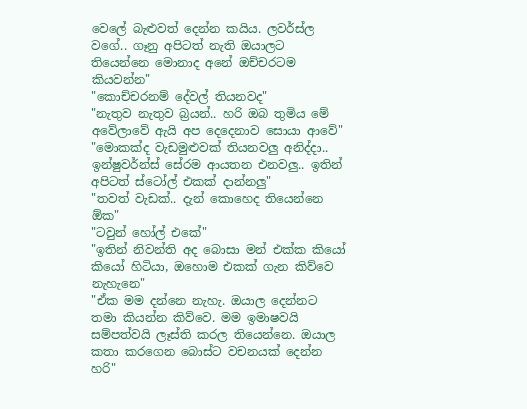වෙලේ බැළුවත් දෙන්න කයිය. ලවර්ස්ල වගේ.. ගෑනු අපිටත් නැති ඔයාලට තියෙන්නෙ මොනාද අනේ ඔච්චරටම කියවන්න"
"කොච්චරනම් දේවල් තියනවද"
"නැතුව නැතුව බ්‍රයන්.. හරි ඔබ තුමිය මේ අවේලාවේ ඇයි අප දෙදෙනාව සොයා ආවේ"
"මොකක්ද වැඩමුළුවක් තියනවලු අනිද්දා.. ඉන්ෂුවර්න්ස් සේරම ආයතන එනවලු.. ඉතින් අපිටත් ස්ටෝල් එකක් දාන්නලු"
"තවත් වැඩක්.. දැන් කොහෙද තියෙන්නෙ ඕක"
"ටවුන් හෝල් එකේ"
"ඉතින් නිවන්ති අද බොසා මන් එක්ක කියෝ කියෝ හිටියා, ඔහොම එකක් ගැන කිව්වෙ නැහැනෙ"
"ඒක මම දන්නෙ නැහැ. ඔයාල දෙන්නට තමා කියන්න කිව්වෙ. මම ඉමාෂවයි සම්පත්වයි ලෑස්ති කරල තියෙන්නෙ. ඔයාල කතා කරගෙන බොස්ට වචනයක් දෙන්න හරි"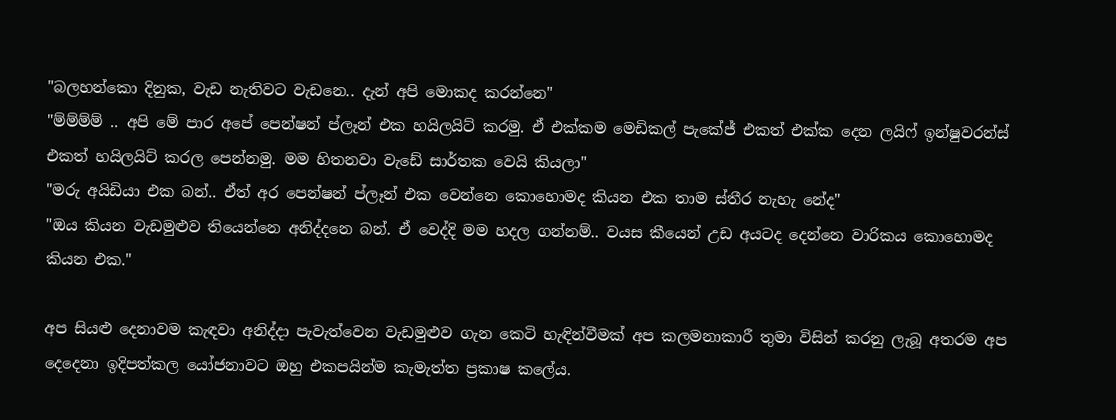"බලහන්කො දිනුක, වැඩ නැතිවට වැඩනෙ.. දැන් අපි මොකද කරන්නෙ"
"ම්ම්ම්ම් .. අපි මේ පාර අපේ පෙන්ෂන් ප්ලෑන් එක හයිලයිට් කරමු. ඒ එක්කම මෙඩිකල් පැකේජ් එකත් එක්ක දෙන ලයිෆ් ඉන්ෂුවරන්ස් එකත් හයිලයිට් කරල පෙන්නමු. මම හිතනවා වැඩේ සාර්තක වෙයි කියලා"
"මරු අයිඩියා එක බන්.. ඒත් අර පෙන්ෂන් ප්ලෑන් එක වෙන්නෙ කොහොමද කියන එක තාම ස්තීර නැහැ නේද"
"ඔය කියන වැඩමුළුව තියෙන්නෙ අනිද්දනෙ බන්. ඒ වෙද්දි මම හදල ගන්නම්.. වයස කීයෙන් උඩ අයටද දෙන්නෙ වාරිකය කොහොමද කියන එක."

අප සියළු දෙනාවම කැඳවා අනිද්දා පැවැත්වෙන වැඩමුළුව ගැන කෙටි හැඳින්වීමක් අප කලමනාකාරී තුමා විසින් කරනු ලැබූ අතරම අප දෙදෙනා ඉදිපත්කල යෝජනාවට ඔහු එකපයින්ම කැමැත්ත ප්‍රකාෂ කලේය.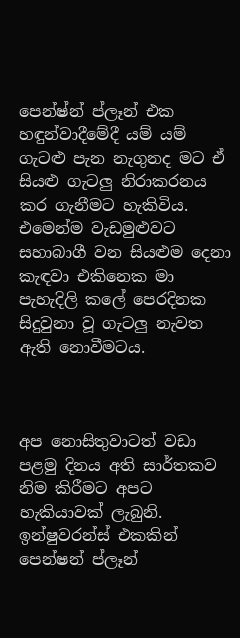පෙන්ෂ්න් ප්ලෑන් එක හඳුන්වාදීමේදී යම් යම් ගැටළු පැන නැගුනද මට ඒ සියළු ගැටලු නිරාකරනය කර ගැනීමට හැකිවිය. එමෙන්ම වැඩමුළුවට සහාබාගී වන සියළුම දෙනා කැඳවා එකිනෙක මා පැහැදිලි කලේ පෙරදිනක සිදුවුනා වූ ගැටලු නැවත ඇති නොවීමටය.



අප නොසිතුවාටත් වඩා පළමු දිනය අති සාර්තකව නිම කිරීමට අපට හැකියාවක් ලැබුනි. ඉන්ෂුවරන්ස් එකකින් පෙන්ෂන් ප්ලෑන්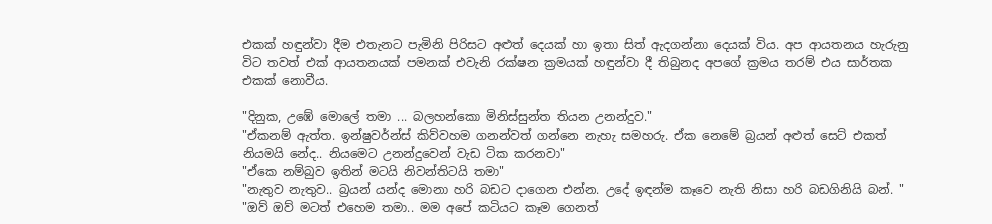එකක් හඳුන්වා දීම එතැනට පැමිනි පිරිසට අළුත් දෙයක් හා ඉතා සිත් ඇදගන්නා දෙයක් විය. අප ආයතනය හැරුනු විට තවත් එක් ආයතනයක් පමනක් එවැනි රක්ෂන ක්‍රමයක් හඳුන්වා දී තිබුනද අපගේ ක්‍රමය තරම් එය සාර්තක එකක් නොවීය.

"දිනුක, උඹේ මොලේ තමා ... බලහන්කො මිනිස්සුන්ත තියන උනන්දුව."
"ඒකනම් ඇත්ත. ඉන්ෂුවර්න්ස් කිව්වහම ගනන්වත් ගන්නෙ නැහැ සමහරු. ඒක නෙමේ බ්‍රයන් අළුත් සෙට් එකත් නියමයි නේද.. නියමෙට උනන්දුවෙන් වැඩ ටික කරනවා"
"ඒකෙ නම්බුව ඉතින් මටයි නිවන්තිටයි තමා"
"නැතුව නැතුව.. බ්‍රයන් යන්ද මොනා හරි බඩට දාගෙන එන්න. උදේ ඉඳන්ම කෑවෙ නැති නිසා හරි බඩගිනියි බන්. "
"ඔව් ඔව් මටත් එහෙම තමා.. මම අපේ කටියට කෑම ගෙනත්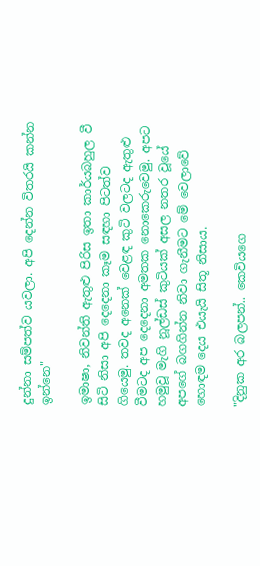දුන්නා සම්පත්ව යවලා. අපි දෙන්න විතරයි කන්න ඉන්නෙ"

ඉමාෂා, නිවන්ති ඇතුළු පිරිස ඉතා කාර්යබහුල වී සිටි නිසා අපි දෙදෙනා කෑම සඳහා පිටත්ව ගියෙමු. තවද අනෙක් වෙළඳ කුටි වලටද ඇතුළු වීමටද අප දෙදෙනා අමතක නොකෙරුවෙමු. අපට හමුවූ මැගි නූල්ඩස් කුටියක් අසල නතර වූයේ අපගේ බගගින්න නිවා ගැනීමට මේ වෙලාවේ හොඳම දෙය එයැයි සිතූ නිසාය.

"දිනුක අර බලපන්.. කෙවියගෙ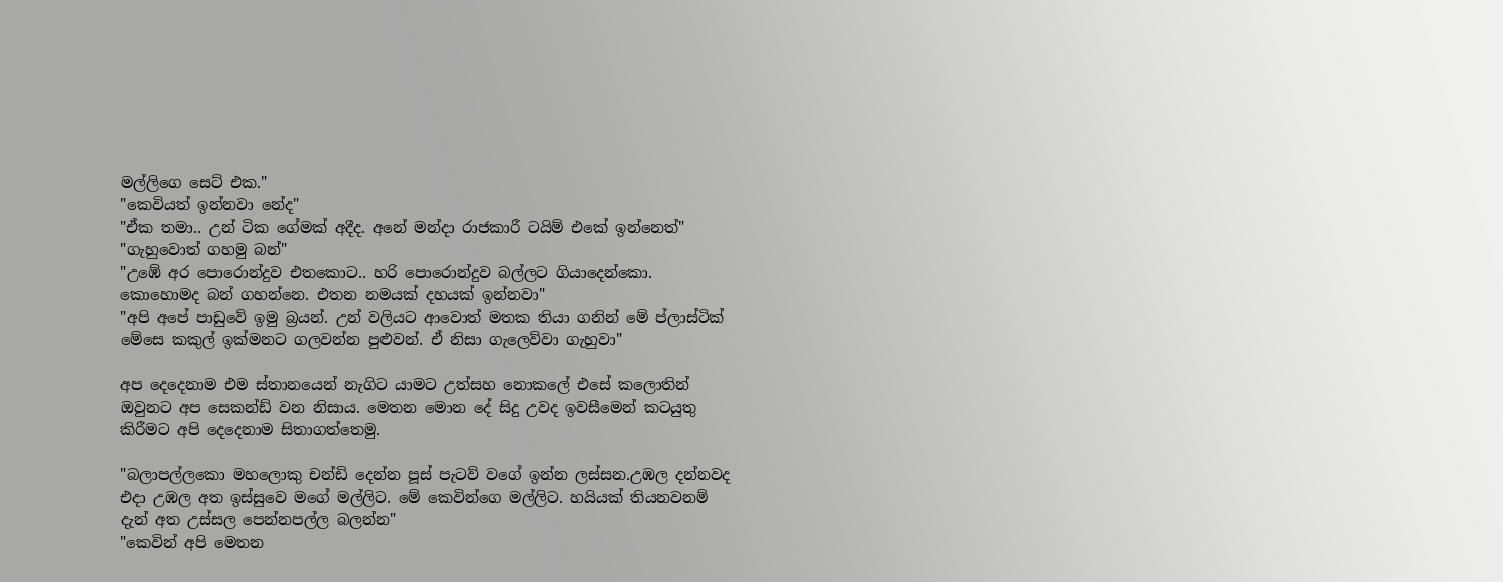මල්ලිගෙ සෙට් එක."
"කෙවියත් ඉන්නවා නේද"
"ඒක තමා.. උන් ටික ගේමක් අදීද. අනේ මන්දා රාජකාරී ටයිම් එකේ ඉන්නෙත්"
"ගැහුවොත් ගහමු බන්"
"උඹේ අර පොරොන්දුව එතකොට.. හරි පොරොන්දුව බල්ලට ගියාදෙන්කො. කොහොමද බන් ගහන්නෙ. එතන නමයක් දහයක් ඉන්නවා"
"අපි අපේ පාඩුවේ ඉමු බ්‍රයන්. උන් වලියට ආවොත් මතක තියා ගනින් මේ ප්ලාස්ටික් මේසෙ කකුල් ඉක්මනට ගලවන්න පුළුවන්. ඒ නිසා ගැලෙව්වා ගැහුවා"

අප දෙදෙනාම එම ස්තානයෙන් නැගිට යාමට උත්සහ නොකලේ එසේ කලොතින් ඔවුනට අප සෙකන්ඩ් වන නිසාය. මෙතන මොන දේ සිදු උවද ඉවසීමෙන් කටයුතු කිරීමට අපි දෙදෙනාම සිතාගත්තෙමු.

"බලාපල්ලකො මහලොකු චන්ඩි දෙන්න පූස් පැටව් වගේ ඉන්න ලස්සන.උඹල දන්නවද එදා උඹල අත ඉස්සුවෙ මගේ මල්ලිට. මේ කෙවින්ගෙ මල්ලිට. හයියක් තියනවනම් දැන් අත උස්සල පෙන්නපල්ල බලන්න"
"කෙවින් අපි මෙතන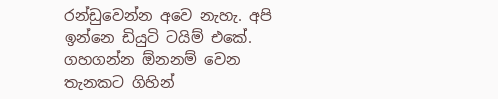රන්ඩුවෙන්න අවෙ නැහැ. අපි ඉන්නෙ ඩියුටි ටයිම් එකේ. ගහගන්න ඕනනම් වෙන තැනකට ගිහින්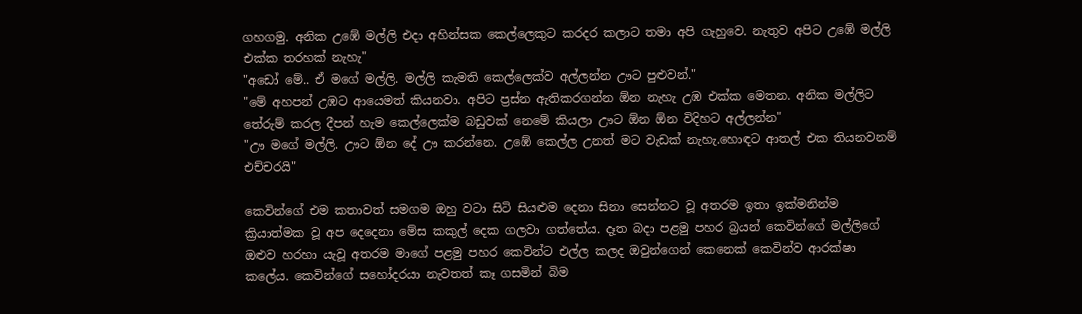ගහගමු. අනික උඹේ මල්ලි එදා අහින්සක කෙල්ලෙකුට කරදර කලාට තමා අපි ගැහුවෙ. නැතුව අපිට උඹේ මල්ලි එක්ක තරහක් නැහැ"
"අඩෝ මේ.. ඒ මගේ මල්ලි. මල්ලි කැමති කෙල්ලෙක්ව අල්ලන්න ඌට පුළුවන්."
"මේ අහපන් උඹට ආයෙමත් කියනවා. අපිට ප්‍රස්න ඇතිකරගන්න ඕන නැහැ උඹ එක්ක මෙතන. අනික මල්ලිට තේරුම් කරල දීපන් හැම කෙල්ලෙක්ම බඩුවක් නෙමේ කියලා ඌට ඕන ඕන විදිහට අල්ලන්න"
"ඌ මගේ මල්ලි. ඌට ඕන දේ ඌ කරන්නෙ. උඹේ කෙල්ල උනත් මට වැඩක් නැහැ.හොඳට ආතල් එක තියනවනම් එච්චරයි"

කෙවින්ගේ එම කතාවත් සමගම ඔහු වටා සිටි සියළුම දෙනා සිනා සෙන්නට වූ අතරම ඉතා ඉක්මනින්ම ක්‍රියාත්මක වූ අප දෙදෙනා මේස කකුල් දෙක ගලවා ගත්තේය. දෑත බදා පළමු පහර බ්‍රයන් කෙවින්ගේ මල්ලිගේ ඔළුව හරහා යැවූ අතරම මාගේ පළමු පහර කෙවින්ට එල්ල කලද ඔවුන්ගෙන් කෙනෙක් කෙවින්ව ආරක්ෂා කලේය. කෙවින්ගේ සහෝදරයා නැවතත් කෑ ගසමින් බිම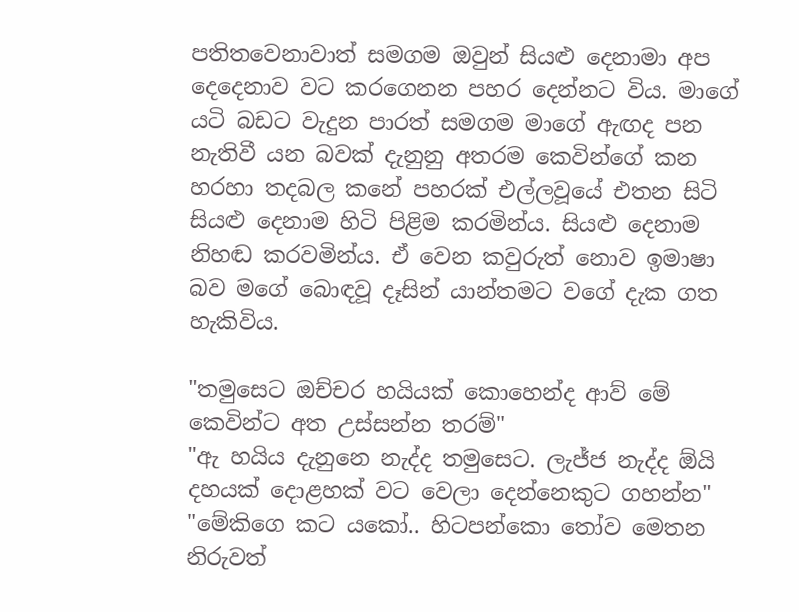පතිතවෙනාවාත් සමගම ඔවුන් සියළු දෙනාමා අප දෙදෙනාව වට කරගෙනන පහර දෙන්නට විය. මාගේ යටි බඩට වැදුන පාරත් සමගම මාගේ ඇඟද පන නැතිවී යන බවක් දැනුනු අතරම කෙවින්ගේ කන හරහා තදබල කනේ පහරක් එල්ලවූයේ එතන සිටි සියළු දෙනාම හිටි පිළිම කරමින්ය. සියළු දෙනාම නිහඬ කරවමින්ය. ඒ වෙන කවුරුත් නොව ඉමාෂා බව මගේ බොඳවූ දෑසින් යාන්තමට වගේ දැක ගත හැකිවිය.

"තමුසෙට ඔච්චර හයියක් කොහෙන්ද ආව් මේ කෙවින්ට අත උස්සන්න තරම්"
"ඇ හයිය දැනුනෙ නැද්ද තමුසෙට. ලැජ්ජ නැද්ද ඕයි දහයක් දොළහක් වට වෙලා දෙන්නෙකුට ගහන්න"
"මේකිගෙ කට යකෝ.. හිටපන්කො තෝව මෙතන නිරුවත්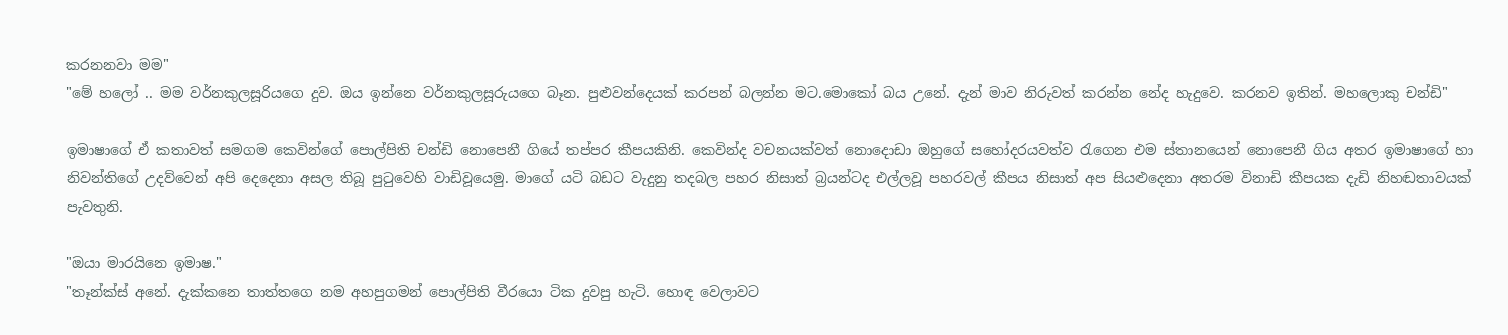කරනනවා මම"
"මේ හලෝ .. මම වර්නකුලසූරියගෙ දුව. ඔය ඉන්නෙ වර්නකුලසූරුයගෙ බෑන. පුළුවන්දෙයක් කරපන් බලන්න මට.මොකෝ බය උනේ. දැන් මාව නිරුවත් කරන්න නේද හැදුවෙ. කරනව ඉතින්. මහලොකු චන්ඩි"

ඉමාෂාගේ ඒ කතාවත් සමගම කෙවින්ගේ පොල්පිති චන්ඩි නොපෙනී ගියේ තප්පර කීපයකිනි. කෙවින්ද වචනයක්වත් නොදොඩා ඔහුගේ සහෝදරයවත්ව රැගෙන එම ස්තානයෙන් නොපෙනී ගිය අතර ඉමාෂාගේ හා නිවන්තිගේ උදව්වෙන් අපි දෙදෙනා අසල තිබූ පුටුවෙහි වාඩිවූයෙමු. මාගේ යටි බඩට වැදුනු තදබල පහර නිසාත් බ්‍රයන්ටද එල්ලවූ පහරවල් කීපය නිසාත් අප සියළුදෙනා අතරම විනාඩි කීපයක දැඩි නිහඬතාවයක් පැවතුනි.

"ඔයා මාරයිනෙ ඉමාෂ."
"තෑන්ක්ස් අනේ. දැක්කනෙ තාත්තගෙ නම අහපුගමන් පොල්පිති වීරයො ටික දුවපු හැටි. හොඳ වෙලාවට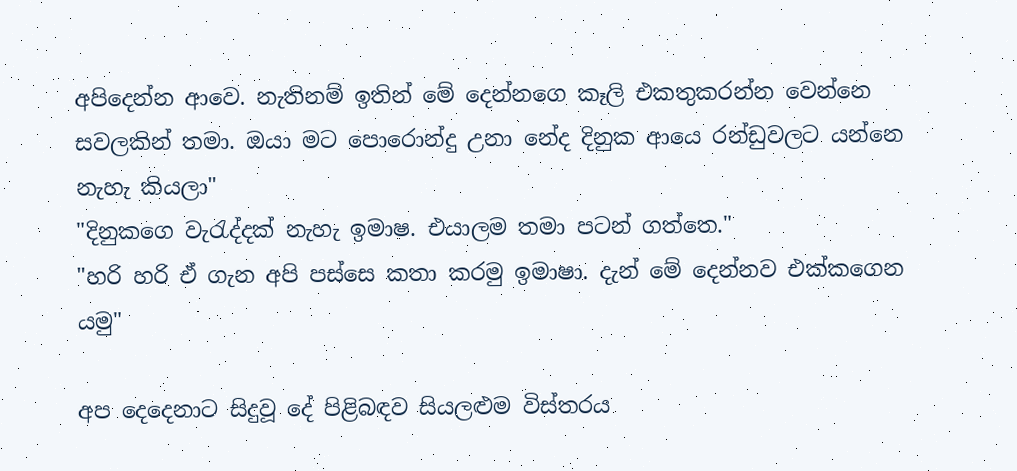අපිදෙන්න ආවෙ. නැතිනම් ඉතින් මේ දෙන්නගෙ කෑලි එකතුකරන්න වෙන්නෙ සවලකින් තමා. ඔයා මට පොරොන්දු උනා නේද දිනුක ආයෙ රන්ඩුවලට යන්නෙ නැහැ කියලා"
"දිනුකගෙ වැරැද්දක් නැහැ ඉමාෂ. එයාලම තමා පටන් ගත්තෙ."
"හරි හරි ඒ ගැන අපි පස්සෙ කතා කරමු ඉමාෂා. දැන් මේ දෙන්නව එක්කගෙන යමු"

අප දෙදෙනාට සිදුවූ දේ පිළිබඳව සියලළුම විස්තරය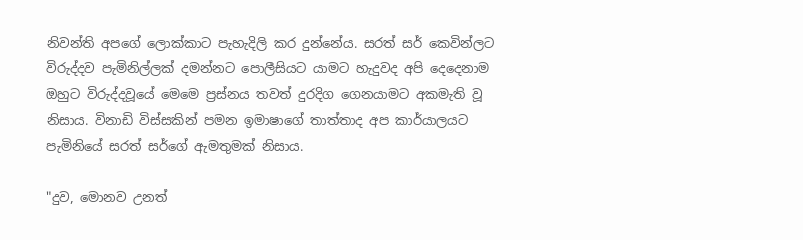නිවන්ති අපගේ ලොක්කාට පැහැදිලි කර දුන්නේය. සරත් සර් කෙවින්ලට විරුද්දව පැමිනිල්ලක් දමන්නට පොලීසියට යාමට හැදුවද අපි දෙදෙනාම ඔහුට විරුද්දවූයේ මෙමෙ ප්‍රස්නය තවත් දුරදිග ගෙනයාමට අකමැති වූ නිසාය. විනාඩි විස්සකින් පමන ඉමාෂාගේ තාත්තාද අප කාර්යාලයට පැමිනියේ සරත් සර්ගේ ඇමතුමක් නිසාය.

"දුව, මොනව උනත්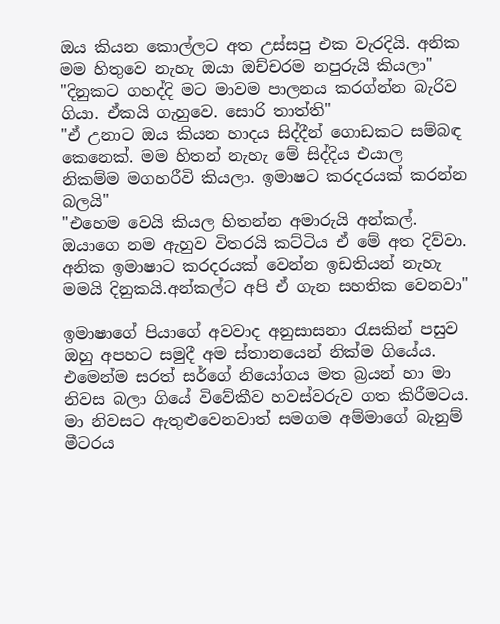ඔය කියන කොල්ලට අත උස්සපු එක වැරදියි. අනික මම හිතුවෙ නැහැ ඔයා ඔච්චරම නපුරුයි කියලා"
"දිනුකට ගහද්දි මට මාවම පාලනය කරග්න්න බැරිව ගියා. ඒකයි ගැහුවෙ. සොරි තාත්ති"
"ඒ උනාට ඔය කියන හාදය සිද්දීන් ගොඩකට සම්බඳ කෙනෙක්. මම හිතන් නැහැ මේ සිද්දිය එයාල නිකම්ම මගහරීවි කියලා. ඉමාෂට කරදරයක් කරන්න බලයි"
"එහෙම වෙයි කියල හිතන්න අමාරුයි අන්කල්. ඔයාගෙ නම ඇහුව විතරයි කට්ටිය ඒ මේ අත දිව්වා. අනික ඉමාෂාට කරදරයක් වෙන්න ඉඩතියන් නැහැ මමයි දිනුකයි.අන්කල්ට අපි ඒ ගැන සහතික වෙනවා"

ඉමාෂාගේ පියාගේ අවවාද අනුසාසනා රැසකින් පසුව ඔහු අපහට සමුදී අම ස්තානයෙන් නික්ම ගියේය. එමෙන්ම සරත් සර්ගේ නියෝගය මත බ්‍රයන් හා මා නිවස බලා ගියේ විවේකීව හවස්වරුව ගත කිරීමටය. මා නිවසට ඇතුළුවෙනවාත් සමගම අම්මාගේ බැනුම් මීටරය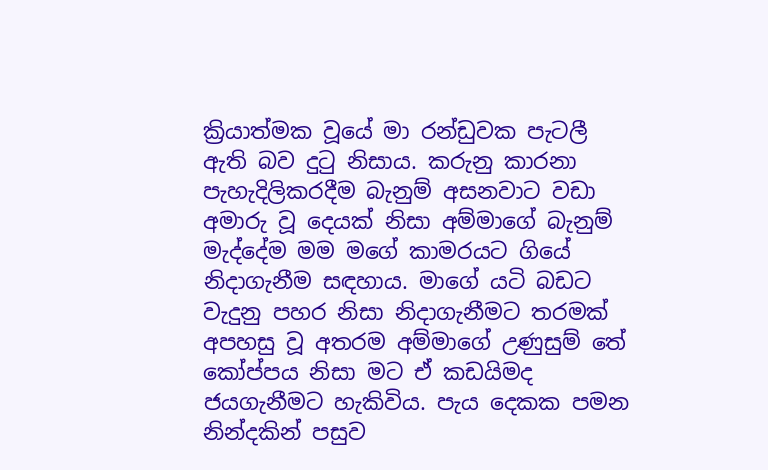ක්‍රියාත්මක වූයේ මා රන්ඩුවක පැටලී ඇති බව දුටු නිසාය. කරුනු කාරනා පැහැදිලිකරදීම බැනුම් අසනවාට වඩා අමාරු වූ දෙයක් නිසා අම්මාගේ බැනුම් මැද්දේම මම මගේ කාමරයට ගියේ නිදාගැනීම සඳහාය. මාගේ යටි බඩට වැදුනු පහර නිසා නිදාගැනීමට තරමක් අපහසු වූ අතරම අම්මාගේ උණුසුම් තේ කෝප්පය නිසා මට ඒ කඩයිමද ජයගැනීමට හැකිවිය. පැය දෙකක පමන නින්දකින් පසුව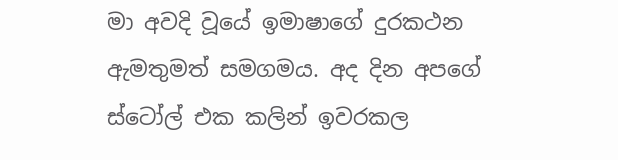මා අවදි වූයේ ඉමාෂාගේ දුරකථන ඇමතුමත් සමගමය. අද දින අපගේ ස්ටෝල් එක කලින් ඉවරකල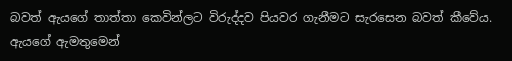බවත් ඇයගේ තාත්තා කෙවින්ලට විරුද්දව පියවර ගැනීමට සැරසෙන බවත් කීවේය. ඇයගේ ඇමතුමෙන්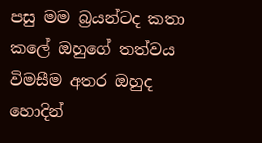පසු මම බ්‍රයන්ටද කතා කලේ ඔහුගේ තත්වය විමසීම අතර ඔහුද හොදින්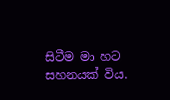සිටීම මා හට සහනයක් විය.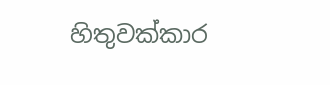හිතුවක්කාර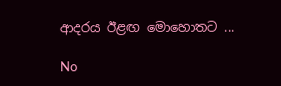ආදරය ඊළඟ මොහොතට ...

No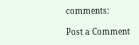comments:

Post a Comment